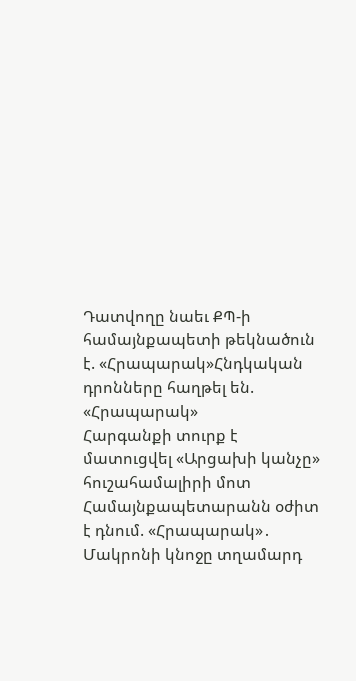Դատվողը նաեւ ՔՊ-ի համայնքապետի թեկնածուն է. «Հրապարակ»Հնդկական դրոնները հաղթել են. «Հրապարակ»
Հարգանքի տուրք է մատուցվել «Արցախի կանչը» հուշահամալիրի մոտ
Համայնքապետարանն օժիտ է դնում. «Հրապարակ»․
Մակրոնի կնոջը տղամարդ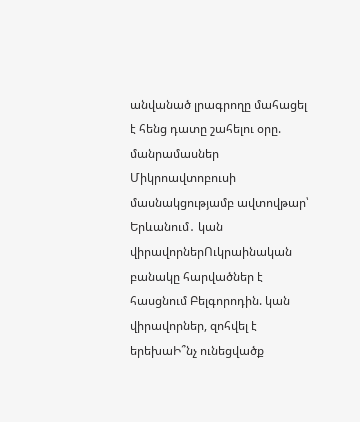անվանած լրագրողը մահացել է հենց դատը շահելու օրը. մանրամասներ
Միկրոավտոբուսի մասնակցությամբ ավտովթար՝ Երևանում․ կան վիրավորներՈւկրաինական բանակը հարվածներ է հասցնում Բելգորոդին. կան վիրավորներ, զոհվել է երեխաԻ՞նչ ունեցվածք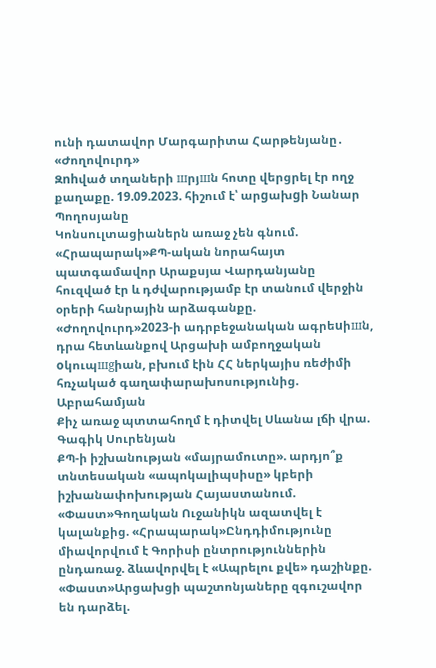ունի դատավոր Մարգարիտա Հարթենյանը․ «Ժողովուրդ»
Զnhված տղաների шրյшն հոտը վերցրել էր ողջ քաղաքը. 19.09.2023. հիշում է՝ արgախgի Նանար Պողոսյանը
Կոնսուլտացիաներն առաջ չեն գնում. «Հրապարակ»ՔՊ-ական նորահայտ պատգամավոր Արաքսյա Վարդանյանը հուզված էր և դժվարությամբ էր տանում վերջին օրերի հանրային արձագանքը. «Ժողովուրդ»2023-ի ադրբեջանական ագրեuիшն, դրա հետևանքով Արցախի ամբողջական oկուպшgիան, բխում էին ՀՀ ներկայիս ռեժիմի հռչակած գաղափարախոսությունից. Աբրահամյան
Քիչ առաջ պտտահողմ է դիտվել Սևանա լճի վրա. Գագիկ Սուրենյան
ՔՊ-ի իշխանության «մայրամուտը». արդյո՞ք տնտեսական «ապոկալիպսիսը» կբերի իշխանափոխության Հայաստանում. «Փաստ»Գողական Ուջանիկն ազատվել է կալանքից. «Հրապարակ»Ընդդիմությունը միավորվում է Գորիսի ընտրություններին ընդառաջ. ձևավորվել է «Ապրելու քվե» դաշինքը. «Փաստ»Արցախցի պաշտոնյաները զգուշավոր են դարձել.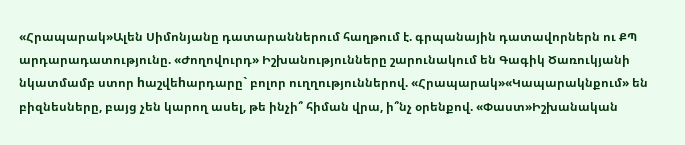«Հրապարակ»Ալեն Սիմոնյանը դատարաններում հաղթում է. գրպանային դատավորներն ու ՔՊ արդարադատությունը. «Ժողովուրդ» Իշխանությունները շարունակում են Գագիկ Ծառուկյանի նկատմամբ ստոր hաշվեhարդարը` բոլոր ուղղություններով. «Հրապարակ»«Կապարակնքում» են բիզնեսները, բայց չեն կարող ասել, թե ինչի՞ հիման վրա, ի՞նչ օրենքով. «Փաստ»Իշխանական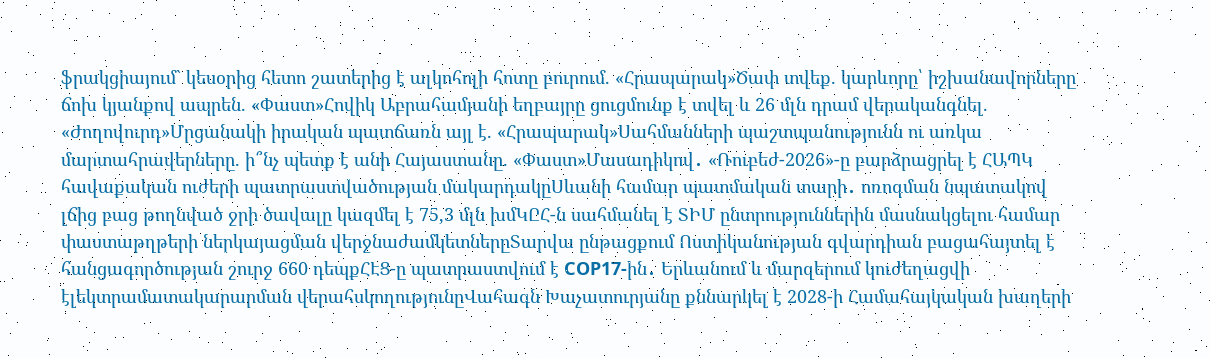ֆրակցիայում` կեսօրից հետո շատերից է ալկոհոլի հոտը բուրում. «Հրապարակ»Ծափ տվեք. կարևորը՝ իշխանավորները ճոխ կյանքով ապրեն. «Փաստ»Հովիկ Աբրահամյանի եղբայրը ցուցմունք է տվել և 26 մլն դրամ վերականգնել. «Ժողովուրդ»Մրցանակի իրական պատճառն այլ է. «Հրապարակ»Սահմանների պաշտպանությունն ու առկա մարտահրավերները. ի՞նչ պետք է անի Հայաստանը. «Փաստ»Մասադիկով․ «Ռուբեժ-2026»-ը բարձրացրել է ՀԱՊԿ հավաքական ուժերի պատրաստվածության մակարդակըՍևանի համար պատմական տարի․ ոռոգման նպատակով լճից բաց թողնված ջրի ծավալը կազմել է 75,3 մլն խմԿԸՀ-ն սահմանել է ՏԻՄ ընտրություններին մասնակցելու համար փաստաթղթերի ներկայացման վերջնաժամկետներըՏարվա ընթացքում Ոստիկանության գվարդիան բացահայտել է հանցագործության շուրջ 660 դեպքՀԷՑ-ը պատրաստվում է COP17-ին․ Երևանում և մարզերում կուժեղացվի էլեկտրամատակարարման վերահսկողությունըՎահագն Խաչատուրյանը քննարկել է 2028-ի Համահայկական խաղերի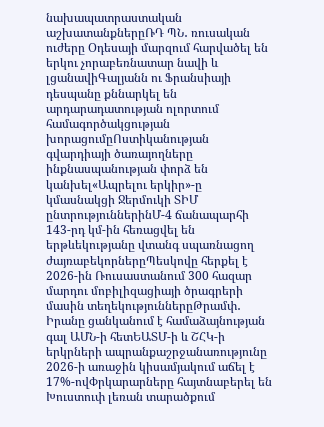նախապատրաստական աշխատանքներըՌԴ ՊՆ․ ռուսական ուժերը Օդեսայի մարզում հարվածել են երկու չորաբեռնատար նավի և լցանավիԳալյանն ու Ֆրանսիայի դեսպանը քննարկել են արդարադատության ոլորտում համագործակցության խորացումըՈստիկանության գվարդիայի ծառայողները ինքնասպանության փորձ են կանխել«Ապրելու երկիր»-ը կմասնակցի Ջերմուկի ՏԻՄ ընտրություններինՄ-4 ճանապարհի 143-րդ կմ-ին հեռացվել են երթևեկությանը վտանգ սպառնացող ժայռաբեկորներըՊեսկովը հերքել է 2026-ին Ռուսաստանում 300 հազար մարդու մոբիլիզացիայի ծրագրերի մասին տեղեկություններըԹրամփ․ Իրանը ցանկանում է համաձայնության գալ ԱՄՆ-ի հետԵԱՏՄ-ի և ՇՀԿ-ի երկրների ապրանքաշրջանառությունը 2026-ի առաջին կիսամյակում աճել է 17%-ովՓրկարարները հայտնաբերել են Խուստուփ լեռան տարածքում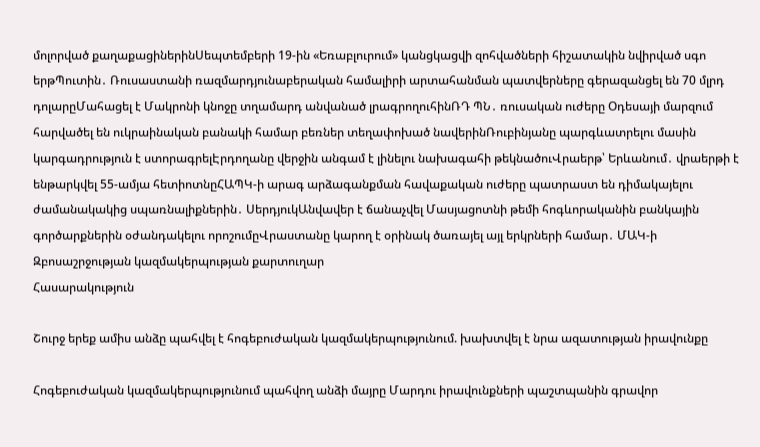մոլորված քաղաքացիներինՍեպտեմբերի 19-ին «Եռաբլուրում» կանցկացվի զոհվածների հիշատակին նվիրված սգո երթՊուտին․ Ռուսաստանի ռազմարդյունաբերական համալիրի արտահանման պատվերները գերազանցել են 70 մլրդ դոլարըՄահացել է Մակրոնի կնոջը տղամարդ անվանած լրագրողուհինՌԴ ՊՆ․ ռուսական ուժերը Օդեսայի մարզում հարվածել են ուկրաինական բանակի համար բեռներ տեղափոխած նավերինՌուբինյանը պարգևատրելու մասին կարգադրություն է ստորագրելԷրդողանը վերջին անգամ է լինելու նախագահի թեկնածուՎրաերթ՝ Երևանում․ վրաերթի է ենթարկվել 55-ամյա հետիոտնըՀԱՊԿ-ի արագ արձագանքման հավաքական ուժերը պատրաստ են դիմակայելու ժամանակակից սպառնալիքներին․ ՍերդյուկԱնվավեր է ճանաչվել Մասյացոտնի թեմի հոգևորականին բանկային գործարքներին օժանդակելու որոշումըՎրաստանը կարող է օրինակ ծառայել այլ երկրների համար․ ՄԱԿ-ի Զբոսաշրջության կազմակերպության քարտուղար
Հասարակություն

Շուրջ երեք ամիս անձը պահվել է հոգեբուժական կազմակերպությունում. խախտվել է նրա ազատության իրավունքը

Հոգեբուժական կազմակերպությունում պահվող անձի մայրը Մարդու իրավունքների պաշտպանին գրավոր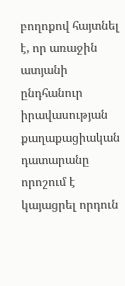բողոքով հայտնել է, որ առաջին ատյանի ընդհանուր իրավասության քաղաքացիական դատարանը որոշում է կայացրել որդուն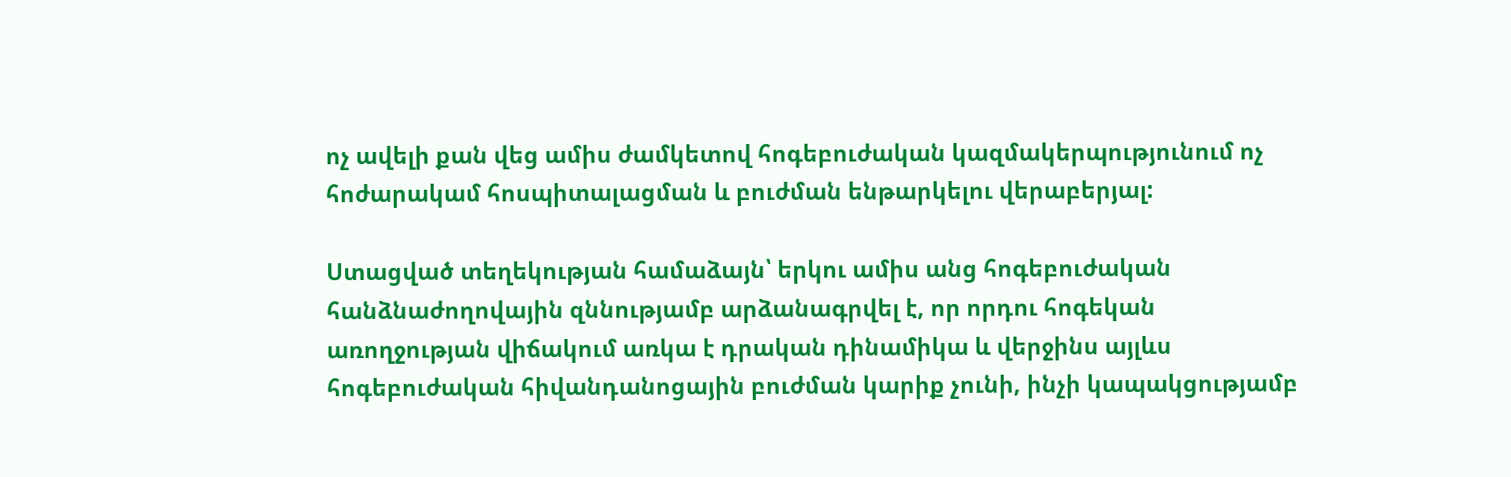ոչ ավելի քան վեց ամիս ժամկետով հոգեբուժական կազմակերպությունում ոչ հոժարակամ հոսպիտալացման և բուժման ենթարկելու վերաբերյալ:

Ստացված տեղեկության համաձայն՝ երկու ամիս անց հոգեբուժական հանձնաժողովային զննությամբ արձանագրվել է, որ որդու հոգեկան առողջության վիճակում առկա է դրական դինամիկա և վերջինս այլևս հոգեբուժական հիվանդանոցային բուժման կարիք չունի, ինչի կապակցությամբ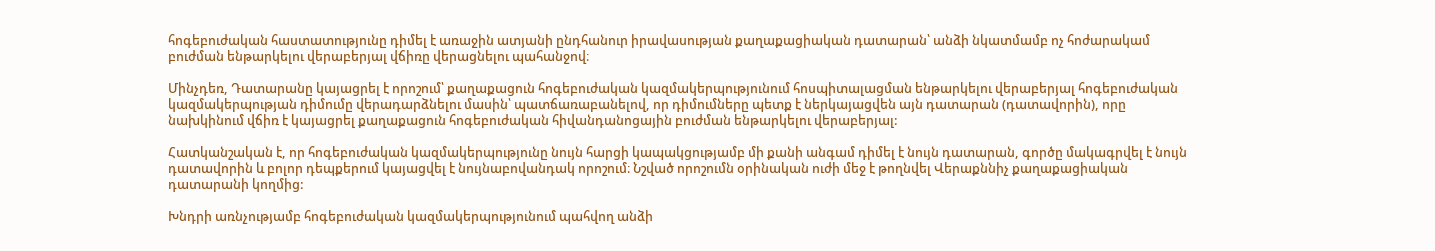հոգեբուժական հաստատությունը դիմել է առաջին ատյանի ընդհանուր իրավասության քաղաքացիական դատարան՝ անձի նկատմամբ ոչ հոժարակամ բուժման ենթարկելու վերաբերյալ վճիռը վերացնելու պահանջով։

Մինչդեռ, Դատարանը կայացրել է որոշում՝ քաղաքացուն հոգեբուժական կազմակերպությունում հոսպիտալացման ենթարկելու վերաբերյալ հոգեբուժական կազմակերպության դիմումը վերադարձնելու մասին՝ պատճառաբանելով, որ դիմումները պետք է ներկայացվեն այն դատարան (դատավորին), որը նախկինում վճիռ է կայացրել քաղաքացուն հոգեբուժական հիվանդանոցային բուժման ենթարկելու վերաբերյալ:

Հատկանշական է, որ հոգեբուժական կազմակերպությունը նույն հարցի կապակցությամբ մի քանի անգամ դիմել է նույն դատարան, գործը մակագրվել է նույն դատավորին և բոլոր դեպքերում կայացվել է նույնաբովանդակ որոշում։ Նշված որոշումն օրինական ուժի մեջ է թողնվել Վերաքննիչ քաղաքացիական դատարանի կողմից:

Խնդրի առնչությամբ հոգեբուժական կազմակերպությունում պահվող անձի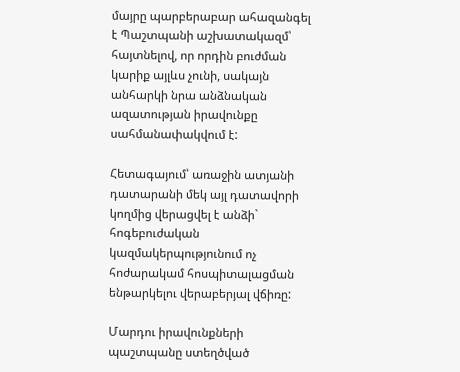մայրը պարբերաբար ահազանգել է Պաշտպանի աշխատակազմ՝ հայտնելով, որ որդին բուժման կարիք այլևս չունի, սակայն անհարկի նրա անձնական ազատության իրավունքը սահմանափակվում է:

Հետագայում՝ առաջին ատյանի դատարանի մեկ այլ դատավորի կողմից վերացվել է անձի` հոգեբուժական կազմակերպությունում ոչ հոժարակամ հոսպիտալացման ենթարկելու վերաբերյալ վճիռը:

Մարդու իրավունքների պաշտպանը ստեղծված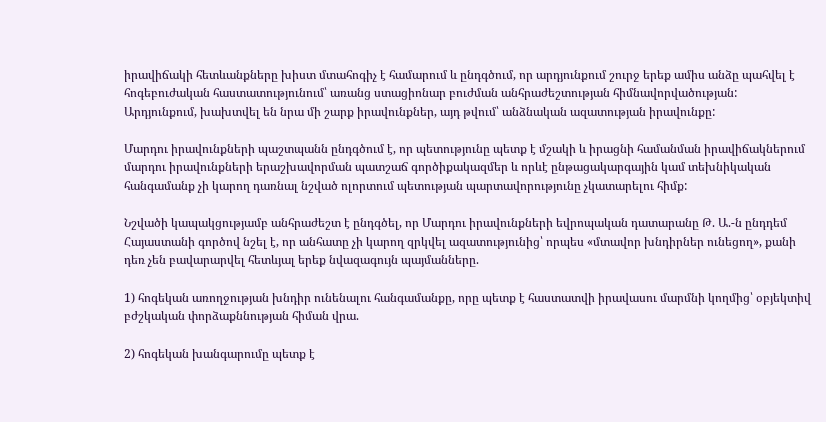իրավիճակի հետևանքները խիստ մտահոգիչ է համարում և ընդգծում, որ արդյունքում շուրջ երեք ամիս անձը պահվել է հոգեբուժական հաստատությունում՝ առանց ստացիոնար բուժման անհրաժեշտության հիմնավորվածության: Արդյունքում, խախտվել են նրա մի շարք իրավունքներ, այդ թվում՝ անձնական ազատության իրավունքը:

Մարդու իրավունքների պաշտպանն ընդգծում է, որ պետությունը պետք է մշակի և իրացնի համանման իրավիճակներում մարդու իրավունքների երաշխավորման պատշաճ գործիքակազմեր և որևէ ընթացակարգային կամ տեխնիկական հանգամանք չի կարող դառնալ նշված ոլորտում պետության պարտավորությունը չկատարելու հիմք:

Նշվածի կապակցությամբ անհրաժեշտ է ընդգծել, որ Մարդու իրավունքների եվրոպական դատարանը Թ. Ա.-ն ընդդեմ Հայաստանի գործով նշել է, որ անհատը չի կարող զրկվել ազատությունից՝ որպես «մտավոր խնդիրներ ունեցող», քանի դեռ չեն բավարարվել հետևյալ երեք նվազագույն պայմանները.

1) հոգեկան առողջության խնդիր ունենալու հանգամանքը, որը պետք է հաստատվի իրավասու մարմնի կողմից՝ օբյեկտիվ բժշկական փորձաքննության հիման վրա.

2) հոգեկան խանգարումը պետք է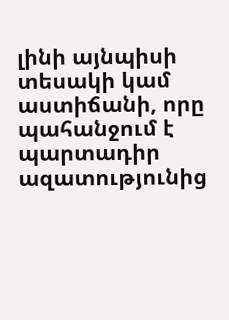լինի այնպիսի տեսակի կամ աստիճանի, որը պահանջում է պարտադիր ազատությունից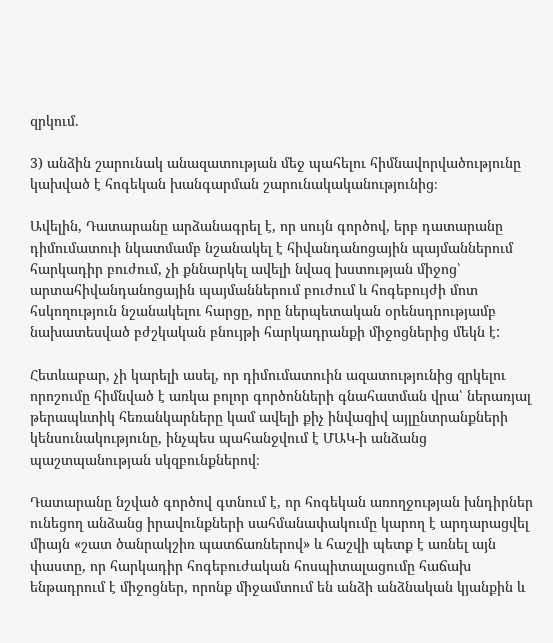զրկում.

3) անձին շարունակ անազատության մեջ պահելու հիմնավորվածությունը կախված է հոգեկան խանգարման շարունակականությունից։

Ավելին, Դատարանը արձանագրել է, որ սույն գործով, երբ դատարանը դիմումատուի նկատմամբ նշանակել է հիվանդանոցային պայմաններում հարկադիր բուժում, չի քննարկել ավելի նվազ խստության միջոց՝ արտահիվանդանոցային պայմաններում բուժում և հոգեբույժի մոտ հսկողություն նշանակելու հարցը, որը ներպետական օրենսդրությամբ նախատեսված բժշկական բնույթի հարկադրանքի միջոցներից մեկն է:

Հետևաբար, չի կարելի ասել, որ դիմումատուին ազատությունից զրկելու որոշումը հիմնված է առկա բոլոր գործոնների գնահատման վրա՝ ներառյալ թերապևտիկ հեռանկարները կամ ավելի քիչ ինվազիվ այլընտրանքների կենսունակությունը, ինչպես պահանջվում է ՄԱԿ-ի անձանց պաշտպանության սկզբունքներով։

Դատարանը նշված գործով գտնում է, որ հոգեկան առողջության խնդիրներ ունեցող անձանց իրավունքների սահմանափակումը կարող է արդարացվել միայն «շատ ծանրակշիռ պատճառներով» և հաշվի պետք է առնել այն փաստը, որ հարկադիր հոգեբուժական հոսպիտալացումը հաճախ ենթադրում է միջոցներ, որոնք միջամտում են անձի անձնական կյանքին և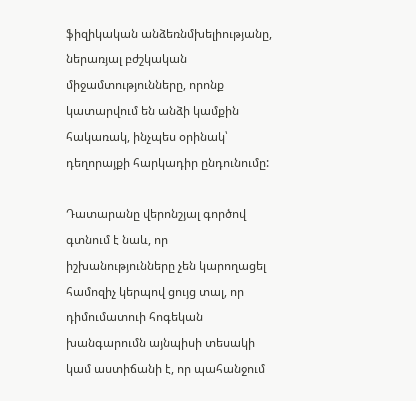ֆիզիկական անձեռնմխելիությանը, ներառյալ բժշկական միջամտությունները, որոնք կատարվում են անձի կամքին հակառակ, ինչպես օրինակ՝ դեղորայքի հարկադիր ընդունումը:

Դատարանը վերոնշյալ գործով գտնում է նաև, որ իշխանությունները չեն կարողացել համոզիչ կերպով ցույց տալ, որ դիմումատուի հոգեկան խանգարումն այնպիսի տեսակի կամ աստիճանի է, որ պահանջում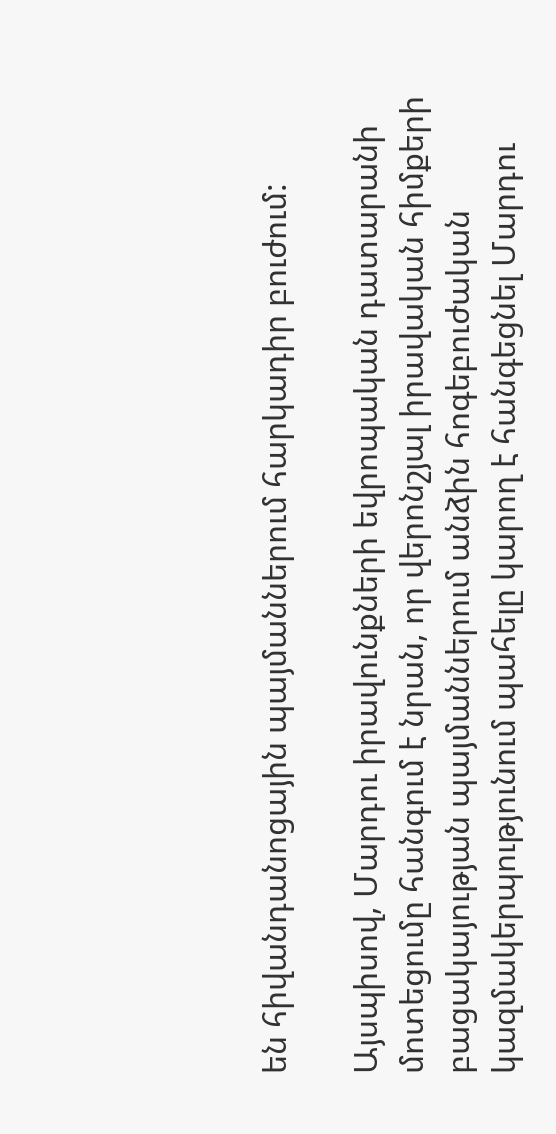են հիվանդանոցային պայմաններում հարկադիր բուժում:

Այսպիսով, Մարդու իրավունքների եվրոպական դատարանի մոտեցումը հանգում է նրան, որ վերոնշյալ իրավական հիմքերի բացակայության պայմաններում անձին հոգեբուժական կազմակերպությունում պահելը կարող է հանգեցնել Մարդու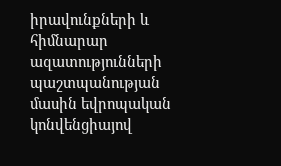իրավունքների և հիմնարար ազատությունների պաշտպանության մասին եվրոպական կոնվենցիայով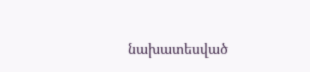նախատեսված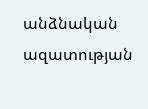անձնական ազատության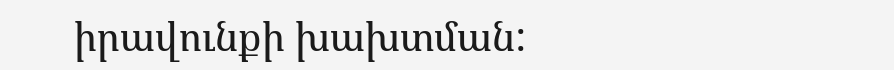իրավունքի խախտման: